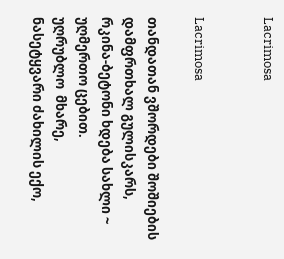Lacrimosa


Lacrimosa

თანდათან ვშორდები შოშიების დამფრთხალ გულისკარს,
რკინა-ბეტონი ხდება სახლი ~
უღმერთო ცებით.
უღრუბლო  მხარე,
ნასეტყვარი ძახილის ექო,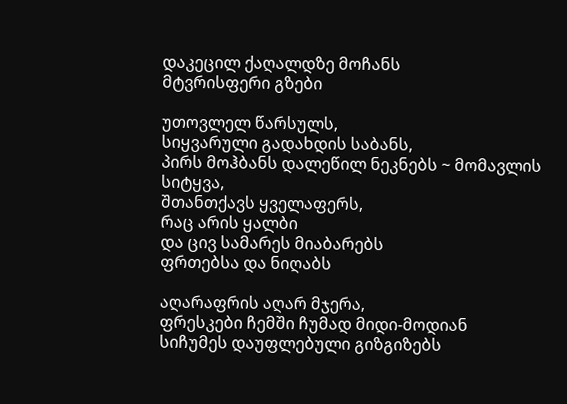დაკეცილ ქაღალდზე მოჩანს
მტვრისფერი გზები

უთოვლელ წარსულს,
სიყვარული გადახდის საბანს,
პირს მოჰბანს დალეწილ ნეკნებს ~ მომავლის სიტყვა,
შთანთქავს ყველაფერს,
რაც არის ყალბი
და ცივ სამარეს მიაბარებს
ფრთებსა და ნიღაბს

აღარაფრის აღარ მჯერა,
ფრესკები ჩემში ჩუმად მიდი-მოდიან
სიჩუმეს დაუფლებული გიზგიზებს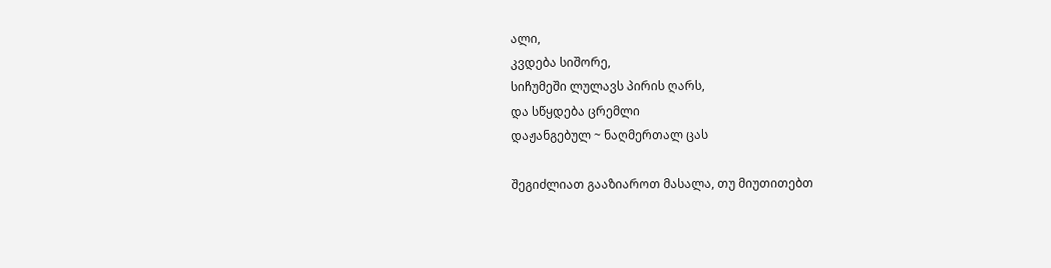ალი,
კვდება სიშორე,
სიჩუმეში ლულავს პირის ღარს,
და სწყდება ცრემლი
დაჟანგებულ ~ ნაღმერთალ ცას

შეგიძლიათ გააზიაროთ მასალა, თუ მიუთითებთ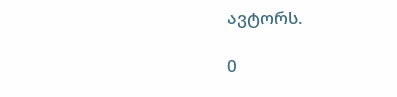ავტორს.

0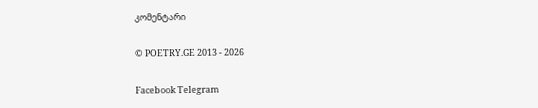კომენტარი

© POETRY.GE 2013 - 2026

Facebook Telegram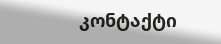კონტაქტი